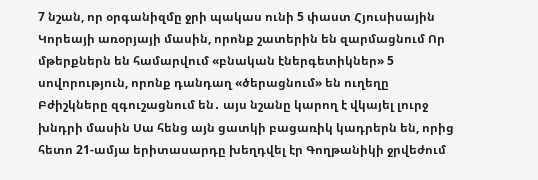7 նշան, որ օրգանիզմը ջրի պակաս ունի 5 փաստ Հյուսիսային Կորեայի առօրյայի մասին, որոնք շատերին են զարմացնում Որ մթերքներն են համարվում «բնական էներգետիկներ» 5 սովորություն, որոնք դանդաղ «ծերացնում» են ուղեղը Բժիշկները զգուշացնում են․ այս նշանը կարող է վկայել լուրջ խնդրի մասին Սա հենց այն ցատկի բացառիկ կադրերն են, որից հետո 21-ամյա երիտասարդը խեղդվել էր Գողթանիկի ջրվեժում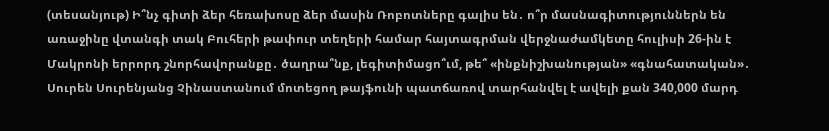(տեսանյութ) Ի՞նչ գիտի ձեր հեռախոսը ձեր մասին Ռոբոտները գալիս են․ ո՞ր մասնագիտություններն են առաջինը վտանգի տակ Բուհերի թափուր տեղերի համար հայտագրման վերջնաժամկետը հուլիսի 26-ին է Մակրոնի երրորդ շնորհավորանքը․ ծաղրա՞նք, լեգիտիմացո՞ւմ, թե՞ «ինքնիշխանության» «գնահատական»․ Սուրեն Սուրենյանց Չինաստանում մոտեցող թայֆունի պատճառով տարհանվել է ավելի քան 340,000 մարդ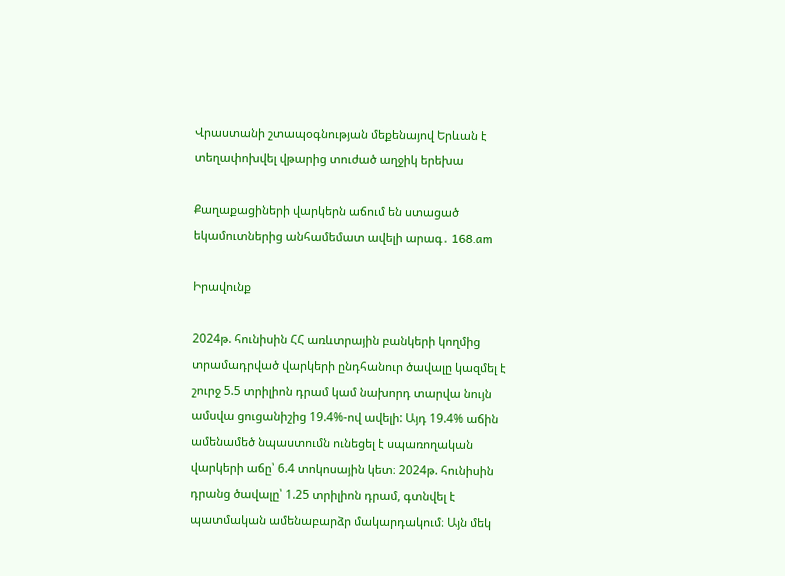Վրաստանի շտապօգնության մեքենայով Երևան է տեղափոխվել վթարից տուժած աղջիկ երեխա

Քաղաքացիների վարկերն աճում են ստացած եկամուտներից անհամեմատ ավելի արագ․ 168․am

Իրավունք

2024թ. հունիսին ՀՀ առևտրային բանկերի կողմից տրամադրված վարկերի ընդհանուր ծավալը կազմել է շուրջ 5.5 տրիլիոն դրամ կամ նախորդ տարվա նույն ամսվա ցուցանիշից 19.4%-ով ավելի: Այդ 19.4% աճին ամենամեծ նպաստումն ունեցել է սպառողական վարկերի աճը՝ 6.4 տոկոսային կետ։ 2024թ. հունիսին դրանց ծավալը՝ 1.25 տրիլիոն դրամ, գտնվել է պատմական ամենաբարձր մակարդակում։ Այն մեկ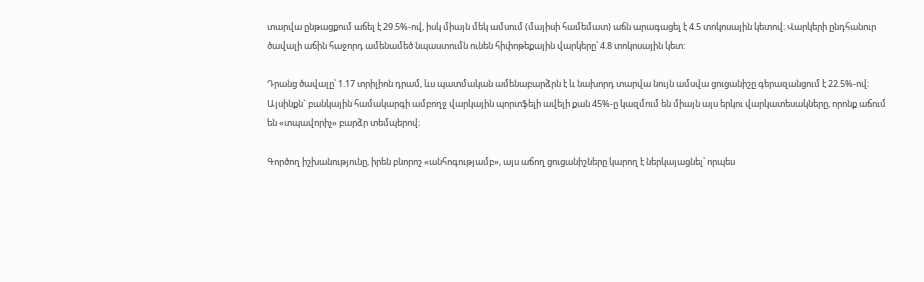տարվա ընթացքում աճել է 29.5%-ով, իսկ միայն մեկ ամսում (մայիսի համեմատ) աճն արագացել է 4.5 տոկոսային կետով։ Վարկերի ընդհանուր ծավալի աճին հաջորդ ամենամեծ նպաստումն ունեն հիփոթեքային վարկերը՝ 4.8 տոկոսային կետ:

Դրանց ծավալը՝ 1.17 տրիլիոն դրամ, ևս պատմական ամենաբարձրն է և նախորդ տարվա նույն ամսվա ցուցանիշը գերազանցում է 22.5%-ով։ Այսինքն` բանկային համակարգի ամբողջ վարկային պորտֆելի ավելի քան 45%-ը կազմում են միայն այս երկու վարկատեսակները, որոնք աճում են «տպավորիչ» բարձր տեմպերով։

Գործող իշխանությունը, իրեն բնորոշ «անհոգությամբ», այս աճող ցուցանիշները կարող է ներկայացնել՝ որպես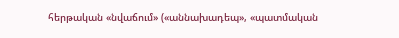հերթական «նվաճում» («աննախադեպ», «պատմական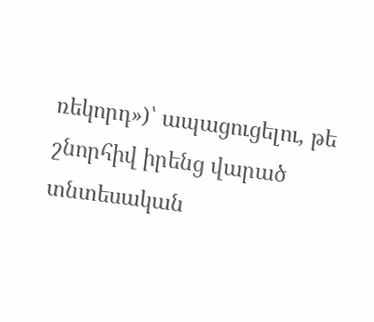ռեկորդ»)՝ ապացուցելու, թե շնորհիվ իրենց վարած տնտեսական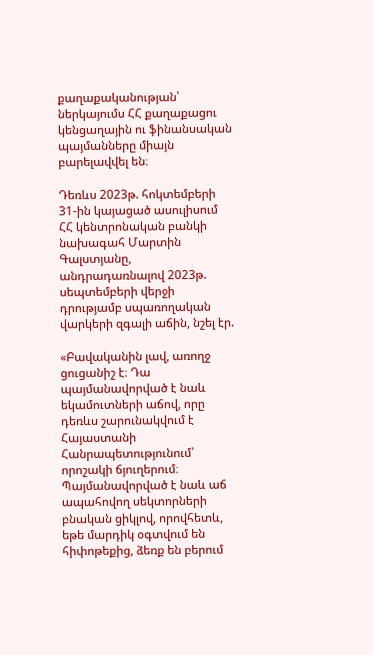քաղաքականության՝ ներկայումս ՀՀ քաղաքացու կենցաղային ու ֆինանսական պայմանները միայն բարելավվել են։

Դեռևս 2023թ. հոկտեմբերի 31-ին կայացած ասուլիսում ՀՀ կենտրոնական բանկի նախագահ Մարտին Գալստյանը, անդրադառնալով 2023թ. սեպտեմբերի վերջի դրությամբ սպառողական վարկերի զգալի աճին, նշել էր.

«Բավականին լավ, առողջ ցուցանիշ է։ Դա պայմանավորված է նաև եկամուտների աճով, որը դեռևս շարունակվում է Հայաստանի Հանրապետությունում՝ որոշակի ճյուղերում։ Պայմանավորված է նաև աճ ապահովող սեկտորների բնական ցիկլով, որովհետև, եթե մարդիկ օգտվում են հիփոթեքից, ձեռք են բերում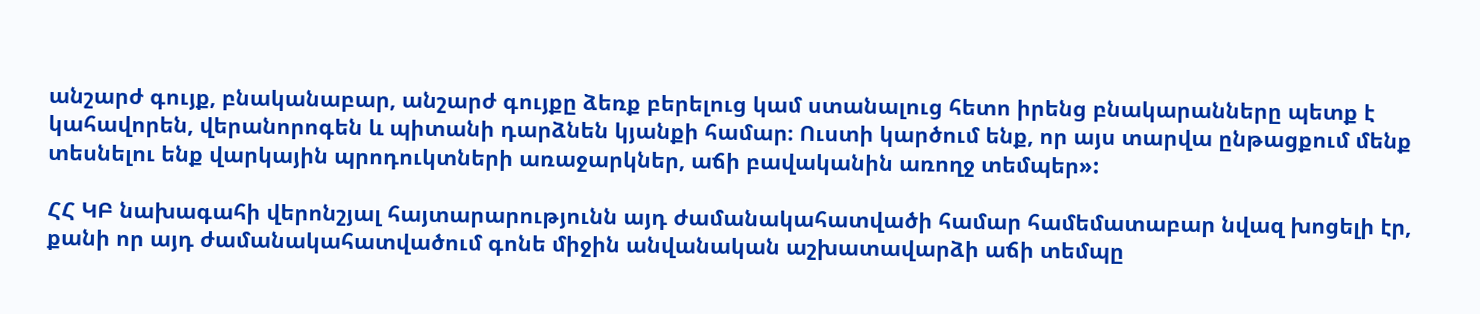անշարժ գույք, բնականաբար, անշարժ գույքը ձեռք բերելուց կամ ստանալուց հետո իրենց բնակարանները պետք է կահավորեն, վերանորոգեն և պիտանի դարձնեն կյանքի համար։ Ուստի կարծում ենք, որ այս տարվա ընթացքում մենք տեսնելու ենք վարկային պրոդուկտների առաջարկներ, աճի բավականին առողջ տեմպեր»:

ՀՀ ԿԲ նախագահի վերոնշյալ հայտարարությունն այդ ժամանակահատվածի համար համեմատաբար նվազ խոցելի էր, քանի որ այդ ժամանակահատվածում գոնե միջին անվանական աշխատավարձի աճի տեմպը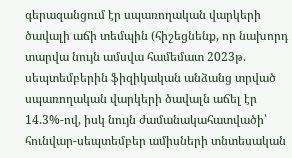գերազանցում էր սպառողական վարկերի ծավալի աճի տեմպին (հիշեցնենք, որ նախորդ տարվա նույն ամսվա համեմատ 2023թ. սեպտեմբերին ֆիզիկական անձանց տրված սպառողական վարկերի ծավալն աճել էր 14.3%-ով, իսկ նույն ժամանակահատվածի՝ հունվար-սեպտեմբեր ամիսների տնտեսական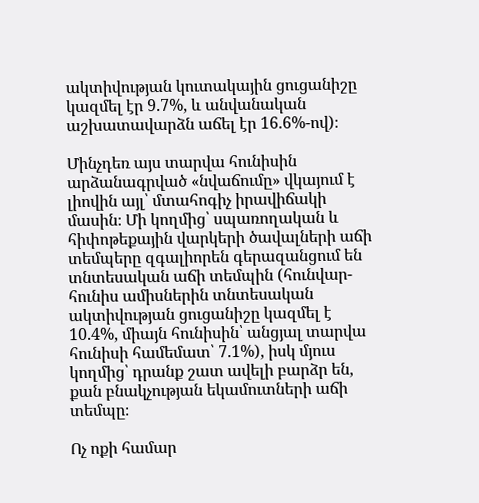ակտիվության կուտակային ցուցանիշը կազմել էր 9.7%, և անվանական աշխատավարձն աճել էր 16.6%-ով)։

Մինչդեռ այս տարվա հունիսին արձանագրված «նվաճումը» վկայում է լիովին այլ՝ մտահոգիչ իրավիճակի մասին։ Մի կողմից՝ սպառողական և հիփոթեքային վարկերի ծավալների աճի տեմպերը զգալիորեն գերազանցում են տնտեսական աճի տեմպին (հունվար-հունիս ամիսներին տնտեսական ակտիվության ցուցանիշը կազմել է 10.4%, միայն հունիսին՝ անցյալ տարվա հունիսի համեմատ՝ 7.1%), իսկ մյուս կողմից՝ դրանք շատ ավելի բարձր են, քան բնակչության եկամուտների աճի տեմպը։

Ոչ ոքի համար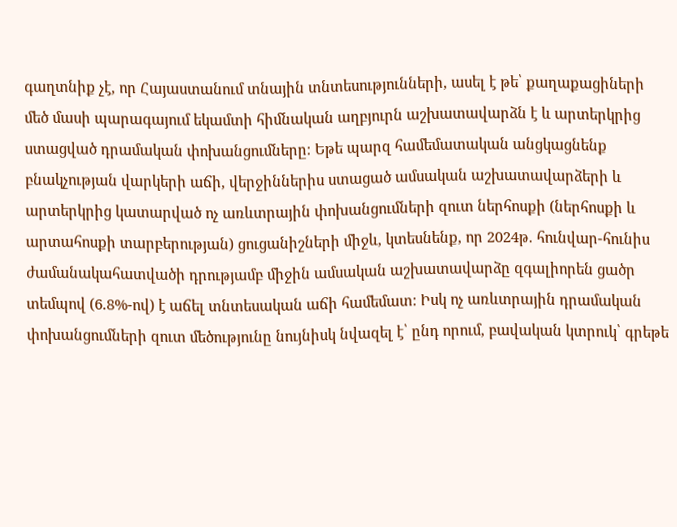գաղտնիք չէ, որ Հայաստանում տնային տնտեսությունների, ասել է թե՝ քաղաքացիների մեծ մասի պարագայում եկամտի հիմնական աղբյուրն աշխատավարձն է և արտերկրից ստացված դրամական փոխանցումները։ Եթե պարզ համեմատական անցկացնենք բնակչության վարկերի աճի, վերջիններիս ստացած ամսական աշխատավարձերի և արտերկրից կատարված ոչ առևտրային փոխանցումների զուտ ներհոսքի (ներհոսքի և արտահոսքի տարբերության) ցուցանիշների միջև, կտեսնենք, որ 2024թ. հունվար-հունիս ժամանակահատվածի դրությամբ միջին ամսական աշխատավարձը զգալիորեն ցածր տեմպով (6.8%-ով) է աճել տնտեսական աճի համեմատ: Իսկ ոչ առևտրային դրամական փոխանցումների զուտ մեծությունը նույնիսկ նվազել է՝ ընդ որում, բավական կտրուկ՝ գրեթե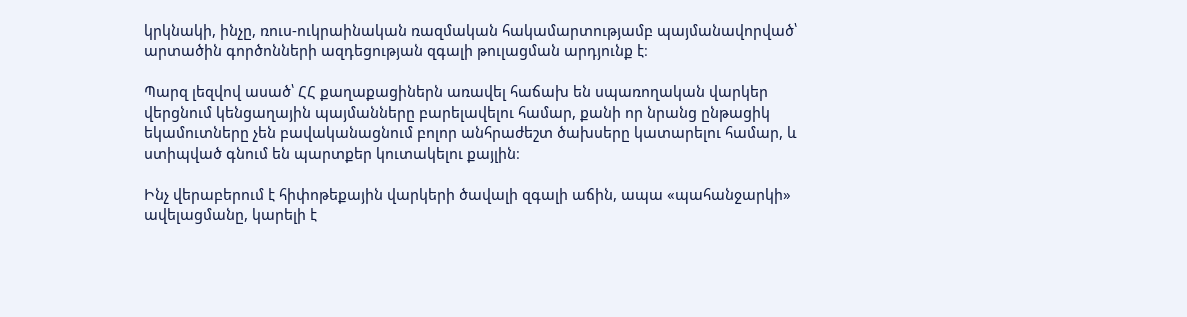կրկնակի, ինչը, ռուս-ուկրաինական ռազմական հակամարտությամբ պայմանավորված՝ արտածին գործոնների ազդեցության զգալի թուլացման արդյունք է։

Պարզ լեզվով ասած՝ ՀՀ քաղաքացիներն առավել հաճախ են սպառողական վարկեր վերցնում կենցաղային պայմանները բարելավելու համար, քանի որ նրանց ընթացիկ եկամուտները չեն բավականացնում բոլոր անհրաժեշտ ծախսերը կատարելու համար, և ստիպված գնում են պարտքեր կուտակելու քայլին։

Ինչ վերաբերում է հիփոթեքային վարկերի ծավալի զգալի աճին, ապա «պահանջարկի» ավելացմանը, կարելի է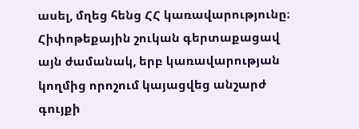ասել, մղեց հենց ՀՀ կառավարությունը։ Հիփոթեքային շուկան գերտաքացավ այն ժամանակ, երբ կառավարության կողմից որոշում կայացվեց անշարժ գույքի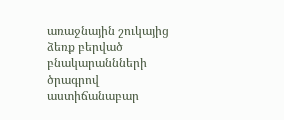առաջնային շուկայից ձեռք բերված բնակարաննների ծրագրով աստիճանաբար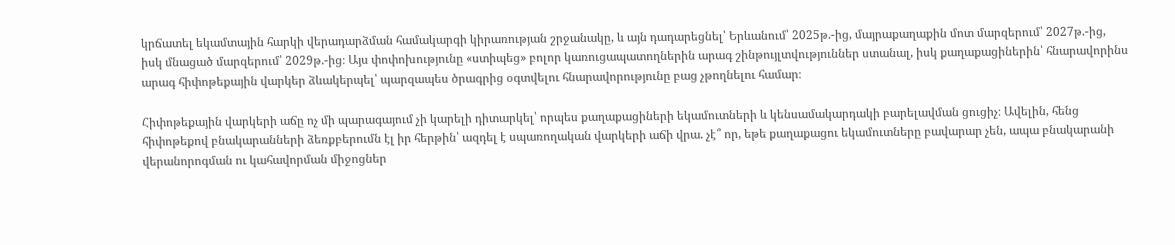կրճատել եկամտային հարկի վերադարձման համակարգի կիրառության շրջանակը, և այն դադարեցնել՝ Երևանում՝ 2025թ.-ից, մայրաքաղաքին մոտ մարզերում՝ 2027թ.-ից, իսկ մնացած մարզերում՝ 2029թ.-ից։ Այս փոփոխությունը «ստիպեց» բոլոր կառուցապատողներին արագ շինթույլտվություններ ստանալ, իսկ քաղաքացիներին՝ հնարավորինս արագ հիփոթեքային վարկեր ձևակերպել՝ պարզապես ծրագրից օգտվելու հնարավորությունը բաց չթողնելու համար։

Հիփոթեքային վարկերի աճը ոչ մի պարագայում չի կարելի դիտարկել՝ որպես քաղաքացիների եկամուտների և կենսամակարդակի բարելավման ցուցիչ։ Ավելին, հենց հիփոթեքով բնակարանների ձեռքբերումն էլ իր հերթին՝ ազդել է սպառողական վարկերի աճի վրա. չէ՞ որ, եթե քաղաքացու եկամուտները բավարար չեն, ապա բնակարանի վերանորոգման ու կահավորման միջոցներ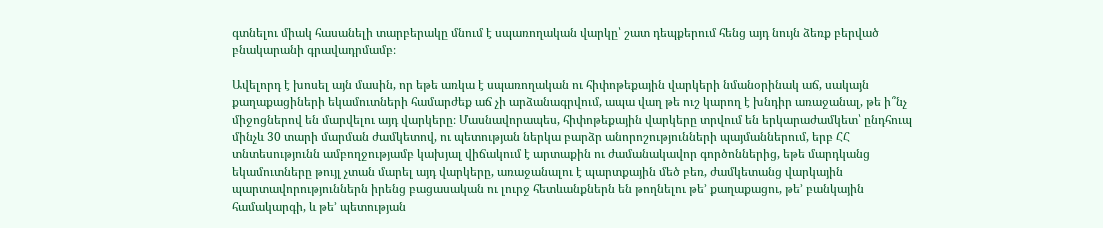գտնելու միակ հասանելի տարբերակը մնում է սպառողական վարկը՝ շատ դեպքերում հենց այդ նույն ձեռք բերված բնակարանի գրավադրմամբ։

Ավելորդ է խոսել այն մասին, որ եթե առկա է սպառողական ու հիփոթեքային վարկերի նմանօրինակ աճ, սակայն քաղաքացիների եկամուտների համարժեք աճ չի արձանագրվում, ապա վաղ թե ուշ կարող է խնդիր առաջանալ, թե ի՞նչ միջոցներով են մարվելու այդ վարկերը։ Մասնավորապես, հիփոթեքային վարկերը տրվում են երկարաժամկետ՝ ընդհուպ մինչև 30 տարի մարման ժամկետով, ու պետության ներկա բարձր անորոշությունների պայմաններում, երբ ՀՀ տնտեսությունն ամբողջությամբ կախյալ վիճակում է արտաքին ու ժամանակավոր գործոններից, եթե մարդկանց եկամուտները թույլ չտան մարել այդ վարկերը, առաջանալու է պարտքային մեծ բեռ, ժամկետանց վարկային պարտավորություններն իրենց բացասական ու լուրջ հետևանքներն են թողնելու թե’ քաղաքացու, թե’ բանկային համակարգի, և թե’ պետության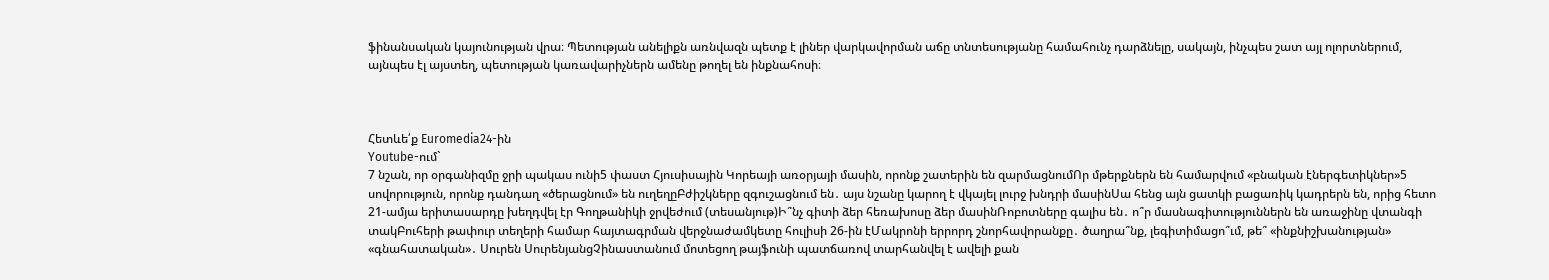ֆինանսական կայունության վրա։ Պետության անելիքն առնվազն պետք է լիներ վարկավորման աճը տնտեսությանը համահունչ դարձնելը, սակայն, ինչպես շատ այլ ոլորտներում, այնպես էլ այստեղ, պետության կառավարիչներն ամենը թողել են ինքնահոսի։



Հետևե՛ք Euromedia24-ին
Youtube-ում`
7 նշան, որ օրգանիզմը ջրի պակաս ունի5 փաստ Հյուսիսային Կորեայի առօրյայի մասին, որոնք շատերին են զարմացնումՈր մթերքներն են համարվում «բնական էներգետիկներ»5 սովորություն, որոնք դանդաղ «ծերացնում» են ուղեղըԲժիշկները զգուշացնում են․ այս նշանը կարող է վկայել լուրջ խնդրի մասինՍա հենց այն ցատկի բացառիկ կադրերն են, որից հետո 21-ամյա երիտասարդը խեղդվել էր Գողթանիկի ջրվեժում (տեսանյութ)Ի՞նչ գիտի ձեր հեռախոսը ձեր մասինՌոբոտները գալիս են․ ո՞ր մասնագիտություններն են առաջինը վտանգի տակԲուհերի թափուր տեղերի համար հայտագրման վերջնաժամկետը հուլիսի 26-ին էՄակրոնի երրորդ շնորհավորանքը․ ծաղրա՞նք, լեգիտիմացո՞ւմ, թե՞ «ինքնիշխանության» «գնահատական»․ Սուրեն ՍուրենյանցՉինաստանում մոտեցող թայֆունի պատճառով տարհանվել է ավելի քան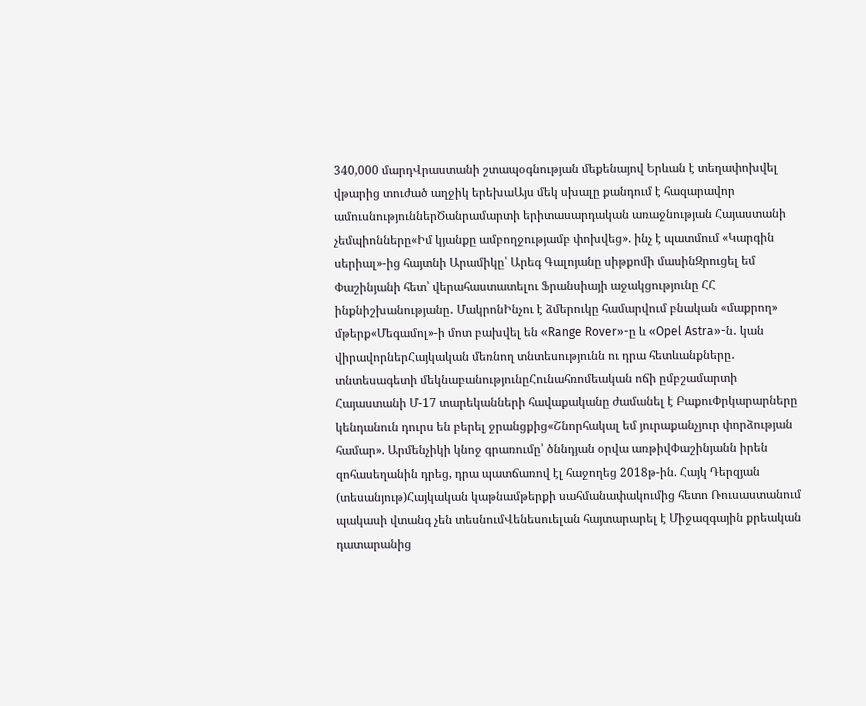340,000 մարդՎրաստանի շտապօգնության մեքենայով Երևան է տեղափոխվել վթարից տուժած աղջիկ երեխաԱյս մեկ սխալը քանդում է հազարավոր ամուսնություններԾանրամարտի երիտասարդական առաջնության Հայաստանի չեմպիոնները«Իմ կյանքը ամբողջությամբ փոխվեց». ինչ է պատմում «Կարգին սերիալ»-ից հայտնի Արամիկը՝ Արեգ Գալոյանը սիթքոմի մասինԶրուցել եմ Փաշինյանի հետ՝ վերահաստատելու Ֆրանսիայի աջակցությունը ՀՀ ինքնիշխանությանը․ ՄակրոնԻնչու է ձմերուկը համարվում բնական «մաքրող» մթերք«Մեգամոլ»-ի մոտ բախվել են «Range Rover»-ը և «Opel Astra»-ն․ կան վիրավորներՀայկական մեռնող տնտեսությունն ու դրա հետևանքները․ տնտեսագետի մեկնաբանությունըՀունահռոմեական ոճի ըմբշամարտի Հայաստանի Մ-17 տարեկանների հավաքականը ժամանել է ԲաքուՓրկարարները կենդանուն դուրս են բերել ջրանցքից«Շնորհակալ եմ յուրաքանչյուր փորձության համար». Արմենչիկի կնոջ գրառումը՝ ծննդյան օրվա առթիվՓաշինյանն իրեն զոհասեղանին դրեց, դրա պատճառով էլ հաջողեց 2018թ-ին. Հայկ Դերզյան (տեսանյութ)Հայկական կաթնամթերքի սահմանափակումից հետո Ռուսաստանում պակասի վտանգ չեն տեսնումՎենեսուելան հայտարարել է Միջազգային քրեական դատարանից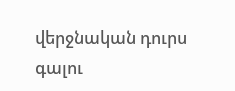վերջնական դուրս գալու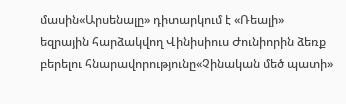մասին«Արսենալը» դիտարկում է «Ռեալի» եզրային հարձակվող Վինիսիուս Ժունիորին ձեռք բերելու հնարավորությունը«Չինական մեծ պատի»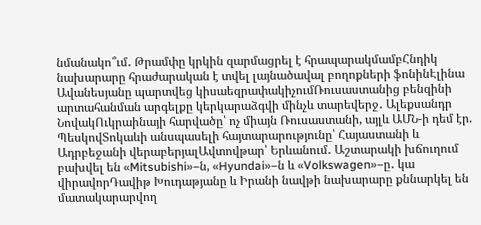նմանակո՞ւմ․ Թրամփը կրկին զարմացրել է հրապարակմամբՀնդիկ նախարարը հրաժարական է տվել լայնածավալ բողոքների ֆոնինԷլինա Ավանեսյանը պարտվեց կիսաեզրափակիչումՌուսաստանից բենզինի արտահանման արգելքը կերկարաձգվի մինչև տարեվերջ․ Ալեքսանդր ՆովակՈւկրաինայի հարվածը՝ ոչ միայն Ռուսաստանի, այլև ԱՄՆ-ի դեմ էր. ՊեսկովՏոկաևի անսպասելի հայտարարությունը՝ Հայաստանի և Ադրբեջանի վերաբերյալԱվտովթար՝ Երևանում․ Աշտարակի խճուղում բախվել են «Mitsubishi»–ն, «Hyundai»–ն և «Volkswagen»–ը․ կա վիրավորԴավիթ Խուդաթյանը և Իրանի նավթի նախարարը քննարկել են մատակարարվող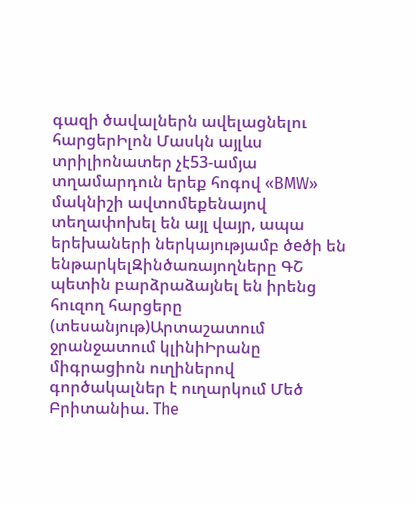գազի ծավալներն ավելացնելու հարցերԻլոն Մասկն այլևս տրիլիոնատեր չէ53-ամյա տղամարդուն երեք հոգով «BMW» մակնիշի ավտոմեքենայով տեղափոխել են այլ վայր, ապա երեխաների ներկայությամբ ծeծի են ենթարկելԶինծառայողները ԳՇ պետին բարձրաձայնել են իրենց հուզող հարցերը (տեսանյութ)Արտաշատում ջրանջատում կլինիԻրանը միգրացիոն ուղիներով գործակալներ է ուղարկում Մեծ Բրիտանիա. The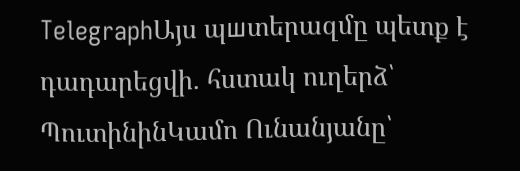TelegraphԱյս պшտերազմը պետք է դադարեցվի. հստակ ուղերձ՝ ՊուտինինԿամո Ունանյանը՝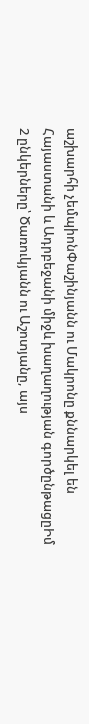աշխարհի չեմպիոնՓաշինյանն ու Մակրոնը քննարկել են Հայաստանի և Ադրբեջանի միջև խաղաղության գործընթացըԻմ 2 ընկերները՝ Ծառուկյանն ու Աշոտյանը, այս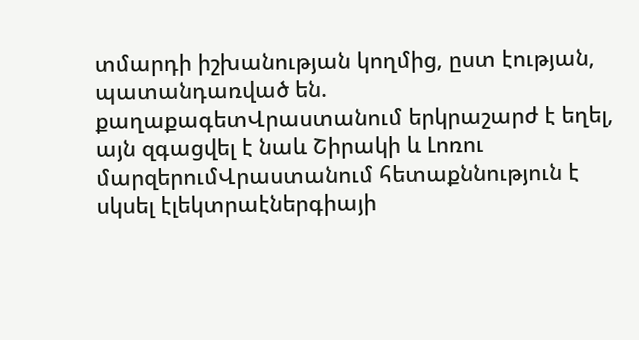տմարդի իշխանության կողմից, ըստ էության, պատանդառված են. քաղաքագետՎրաստանում երկրաշարժ է եղել, այն զգացվել է նաև Շիրակի և Լոռու մարզերումՎրաստանում հետաքննություն է սկսել էլեկտրաէներգիայի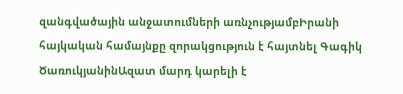զանգվածային անջատումների առնչությամբԻրանի հայկական համայնքը զորակցություն է հայտնել Գագիկ ԾառուկյանինԱզատ մարդ կարելի է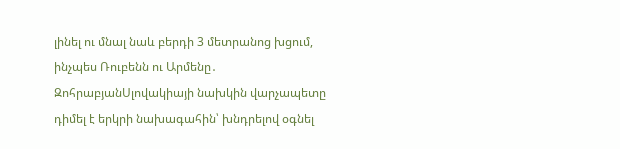լինել ու մնալ նաև բերդի 3 մետրանոց խցում, ինչպես Ռուբենն ու Արմենը․ ԶոհրաբյանՍլովակիայի նախկին վարչապետը դիմել է երկրի նախագահին՝ խնդրելով օգնել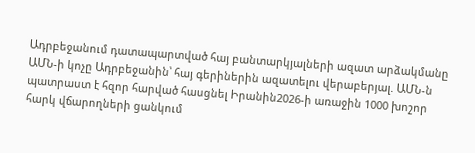Ադրբեջանում դատապարտված հայ բանտարկյալների ազատ արձակմանը ԱՄՆ-ի կոչը Ադրբեջանին՝ հայ գերիներին ազատելու վերաբերյալ. ԱՄՆ-ն պատրաստ է հզոր հարված հասցնել Իրանին2026-ի առաջին 1000 խոշոր հարկ վճարողների ցանկում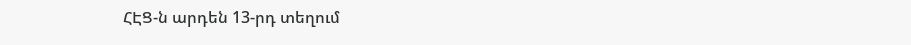ՀԷՑ-ն արդեն 13-րդ տեղում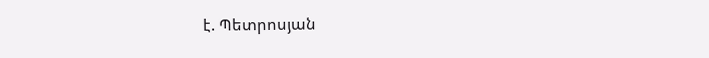է. Պետրոսյան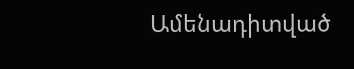Ամենադիտված